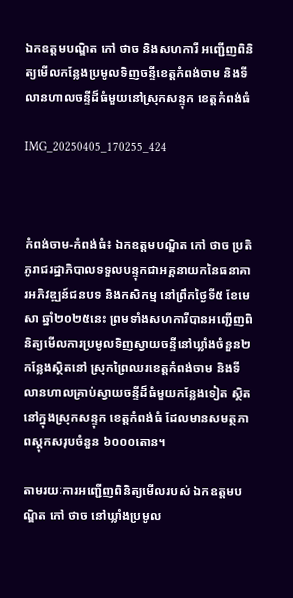ឯកឧត្តមបណ្ឌិត កៅ ថាច និងសហការី អញ្ជើញពិនិត្យមើលកន្លែងប្រមូលទិញចន្ទីខេត្តកំពង់ចាម និងទីលានហាលចន្ទីដ៏ធំមួយនៅស្រុកសន្ទុក ខេត្តកំពង់ធំ

IMG_20250405_170255_424



កំពង់ចាម-កំពង់ធំ៖ ឯកឧត្តមបណ្ឌិត កៅ ថាច ប្រតិភូរាជរដ្ឋាភិបាលទទួលបន្ទុកជាអគ្គនាយកនៃធនាគារអភិវឌ្ឍន៍ជនបទ និងកសិកម្ម នៅព្រឹកថ្ងៃទី៥ ខែមេសា ឆ្នាំ២០២៥នេះ ព្រមទាំងសហការីបានអញ្ជើញពិនិត្យមើលការប្រមូលទិញស្វាយចន្ទីនៅឃ្លាំងចំនួន២កន្លែងស្ថិតនៅ ស្រុកព្រៃឈរខេត្តកំពង់ចាម និងទីលានហាលគ្រាប់ស្វាយចន្ទីដ៏ធំមួយកន្លែងទៀត ស្ថិតនៅក្នុងស្រុកសន្ទុក ខេត្តកំពង់ធំ ដែលមានសមត្ថភាពស្តុកសរុបចំនួន ៦០០០តោន។

តាមរយៈការអញ្ជើញពិនិត្យមើលរបស់ ឯកឧត្តមបណ្ឌិត កៅ ថាច នៅឃ្លាំងប្រមូល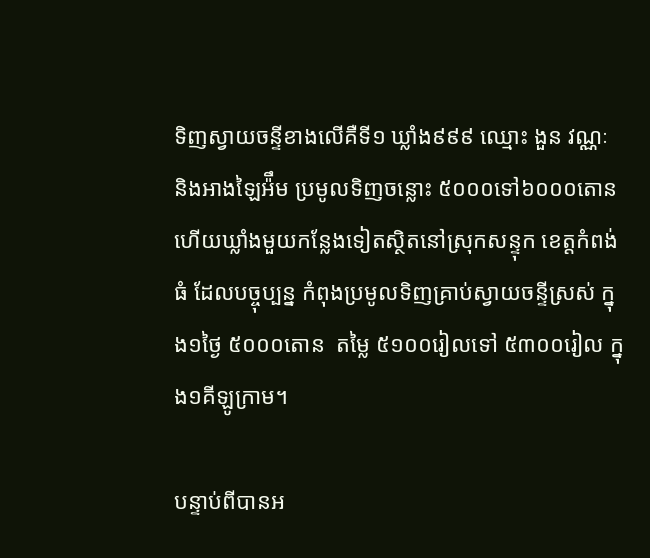ទិញស្វាយចន្ទីខាងលើគឺទី១ ឃ្លាំង៩៩៩ ឈ្មោះ ងួន វណ្ណៈ និងអាងឡៃអ៉ឹម ប្រមូលទិញចន្លោះ ៥០០០ទៅ៦០០០តោន ហើយឃ្លាំងមួយកន្លែងទៀតស្ថិតនៅស្រុកសន្ទុក ខេត្តកំពង់ធំ ដែលបច្ចុប្បន្ន កំពុងប្រមូលទិញគ្រាប់ស្វាយចន្ទីស្រស់ ក្នុង១ថ្ងៃ ៥០០០តោន  តម្លៃ ៥១០០រៀលទៅ ៥៣០០រៀល ក្នុង១គីឡូក្រាម។

បន្ទាប់ពីបានអ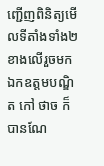ញ្ជើញពិនិត្យមើលទីតាំងទាំង២ខាងលើរួចមក ឯកឧត្តមបណ្ឌិត កៅ ថាច ក៏បានណែ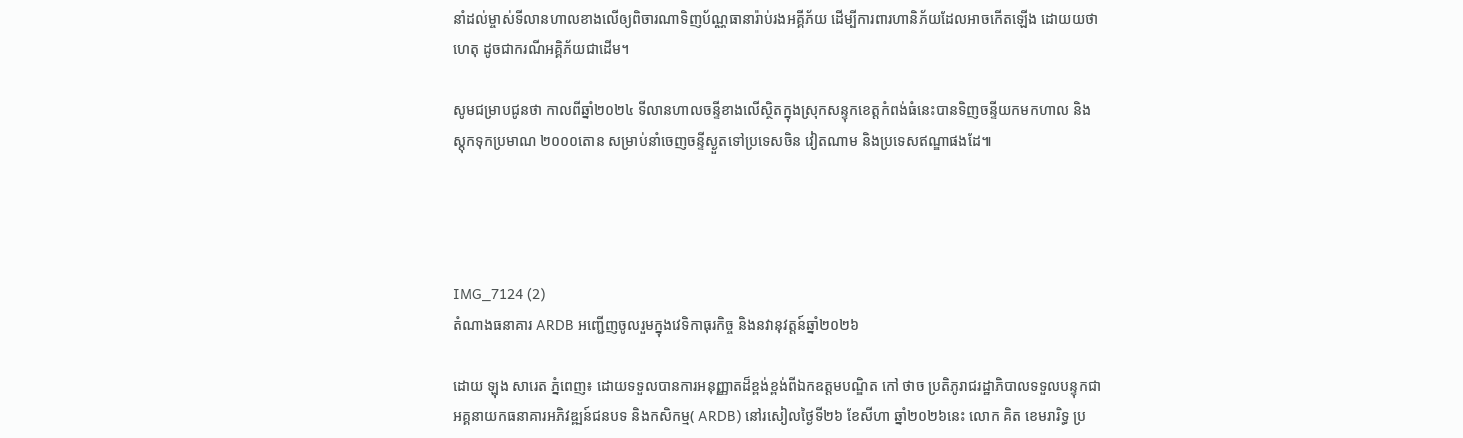នាំដល់ម្ចាស់ទីលានហាលខាងលើឲ្យពិចារណាទិញប័ណ្ណធានារ៉ាប់រងអគ្គីភ័យ ដើម្បីការពារហានិភ័យដែលអាចកើតឡើង ដោយយថាហេតុ ដូចជាករណីអគ្គិភ័យជាដើម។

សូមជម្រាបជូនថា កាលពីឆ្នាំ២០២៤ ទីលានហាលចន្ទីខាងលើស្ថិតក្នុងស្រុកសន្ទុកខេត្តកំពង់ធំនេះបានទិញចន្ទីយកមកហាល និងស្តុកទុកប្រមាណ ២០០០តោន សម្រាប់នាំចេញចន្ទីស្ងួតទៅប្រទេសចិន វៀតណាម និងប្រទេសឥណ្ឌាផងដែ៕




IMG_7124 (2)
តំណាងធនាគារ ARDB អញ្ជើញចូលរួមក្នុងវេទិកាធុរកិច្ច និងនវានុវត្តន៍ឆ្នាំ២០២៦

ដោយ ឡុង សារេត ភ្នំពេញ៖ ដោយទទួលបានការអនុញ្ញាតដ៏ខ្ពង់ខ្ពង់ពីឯកឧត្តមបណ្ឌិត កៅ ថាច ប្រតិភូរាជរដ្ឋាភិបាលទទួលបន្ទុកជាអគ្គនាយកធនាគារអភិវឌ្ឍន៍ជនបទ និងកសិកម្ម( ARDB) នៅរសៀលថ្ងៃទី២៦ ខែសីហា ឆ្នាំ២០២៦នេះ លោក គិត ខេមរារិទ្ធ ប្រ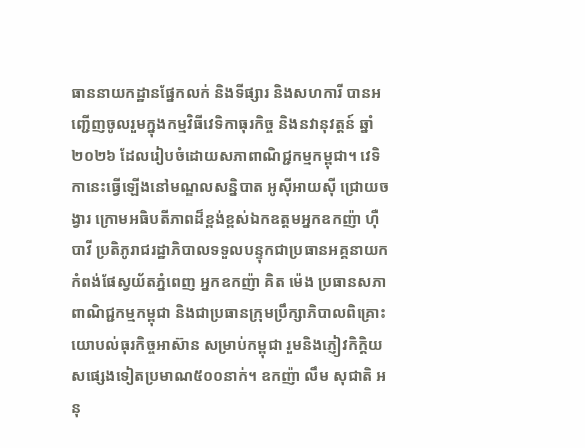ធាននាយកដ្ឋានផ្នែកលក់ និងទីផ្សារ និងសហការី បានអញ្ជើញចូលរួមក្នុងកម្មវិធីវេទិកាធុរកិច្ច និងនវានុវត្តន៍ ឆ្នាំ២០២៦ ដែលរៀបចំដោយសភាពាណិជ្ជកម្មកម្ពុជា។ វេទិកានេះធ្វើឡើងនៅមណ្ឌលសន្និបាត អូស៊ីអាយស៊ី ជ្រោយចង្វារ ក្រោមអធិបតីភាពដ៏ខ្ពង់ខ្ពស់ឯកឧត្តមអ្នកឧកញ៉ា ហ៊ឺ បាវី ប្រតិភូរាជរដ្ឋាភិបាលទទួលបន្ទុកជាប្រធានអគ្គនាយកកំពង់ផែស្វយ័តភ្នំពេញ អ្នកឧកញ៉ា គិត ម៉េង ប្រធានសភាពាណិជ្ជកម្មកម្ពុជា និងជាប្រធានក្រុមប្រឹក្សាភិបាលពិគ្រោះយោបល់ធុរកិច្ចអាស៊ាន សម្រាប់កម្ពុជា រួមនិងភ្ញៀវកិក្តិយសផ្សេងទៀតប្រមាណ៥០០នាក់។ ឧកញ៉ា លឹម សុជាតិ អនុ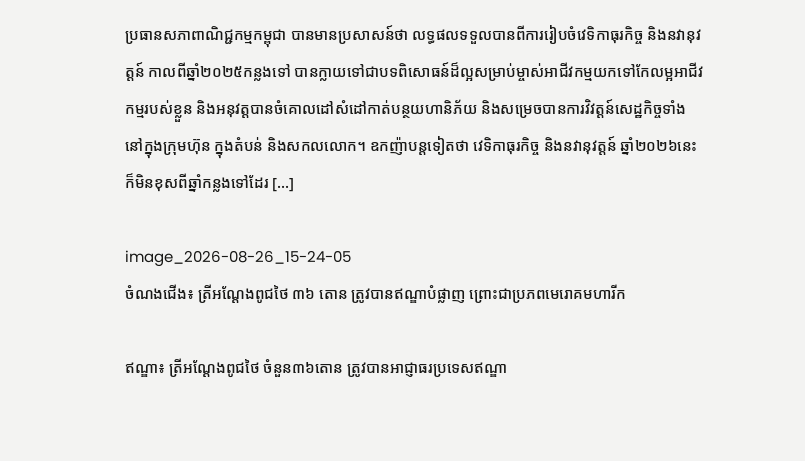ប្រធានសភាពាណិជ្ជកម្មកម្ពុជា បានមានប្រសាសន៍ថា លទ្ធផលទទួលបានពីការរៀបចំវេទិកាធុរកិច្ច និងនវានុវត្តន៍ កាលពីឆ្នាំ២០២៥កន្លងទៅ បានក្លាយទៅជាបទពិសោធន៍ដ៏ល្អសម្រាប់ម្ចាស់អាជីវកម្មយកទៅកែលម្អអាជីវកម្មរបស់ខ្លួន និងអនុវត្តបានចំគោលដៅសំដៅកាត់បន្ថយហានិភ័យ និងសម្រេចបានការវិវត្តន៍សេដ្ឋកិច្ចទាំងនៅក្នុងក្រុមហ៊ុន ក្នុងតំបន់ និងសកលលោក។ ឧកញ៉ាបន្តទៀតថា វេទិកាធុរកិច្ច និងនវានុវត្តន៍ ឆ្នាំ២០២៦នេះ ក៏មិនខុសពីឆ្នាំកន្លងទៅដែរ […]

image_2026-08-26_15-24-05
ចំណងជើង៖ ត្រីអណ្ដែងពូជថៃ ៣៦ តោន ត្រូវបានឥណ្ឌាបំផ្លាញ ព្រោះជាប្រភពមេរោគមហារីក

ឥណ្ឌា៖ ត្រីអណ្ដែងពូជថៃ ចំនួន៣៦តោន ត្រូវបានអាជ្ញាធរប្រទេសឥណ្ឌា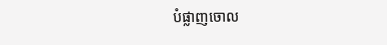បំផ្លាញចោល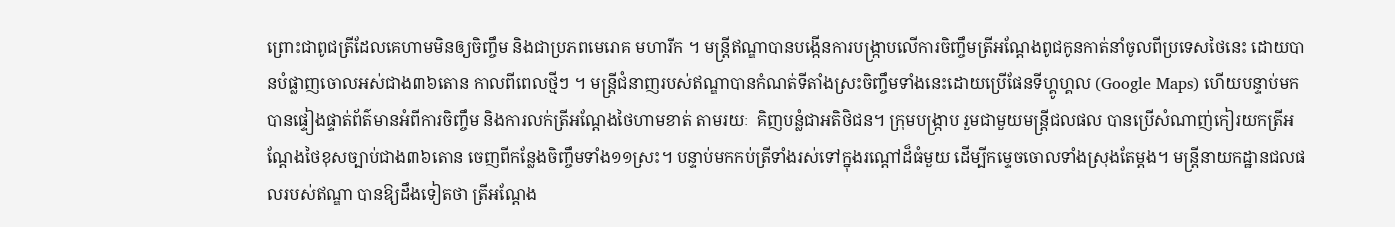ព្រោះជាពូជត្រីដែលគេហាមមិនឲ្យចិញ្ចឹម និងជាប្រភពមេរោគ មហារីក ។ មន្ត្រីឥណ្ឌាបានបង្កើនការបង្ក្រាបលើការចិញ្ចឹមត្រីអណ្ដែងពូជកូនកាត់នាំចូលពីប្រទេសថៃនេះ ដោយបានបំផ្លាញចោលអស់ជាង៣៦តោន កាលពីពេលថ្មីៗ ។ មន្ត្រីជំនាញរបស់ឥណ្ឌាបានកំណត់ទីតាំងស្រះចិញ្ចឹមទាំងនេះដោយប្រើផែនទីហ្គូហ្គល (Google Maps) ហើយបន្ទាប់មកបានផ្ទៀងផ្ទាត់ព័ត៌មានអំពីការចិញ្ចឹម និងការលក់ត្រីអណ្ដែងថៃហាមខាត់ តាមរយៈ  គិញបន្លំជាអតិថិជន។ ក្រុមបង្ក្រាប រួមជាមួយមន្ត្រីជលផល បានប្រើសំណាញ់កៀរយកត្រីអណ្ដែងថៃខុសច្បាប់ជាង៣៦តោន ចេញពីកន្លែងចិញ្ចឹមទាំង១១ស្រះ។ បន្ទាប់មកកប់ត្រីទាំងរស់ទៅក្នុងរណ្តៅដ៏ធំមួយ ដើម្បីកម្ទេចចោលទាំងស្រុងតែម្តង។ មន្ត្រីនាយកដ្ឋានជលផលរបស់ឥណ្ឌា បានឱ្យដឹងទៀតថា ត្រីអណ្ដែង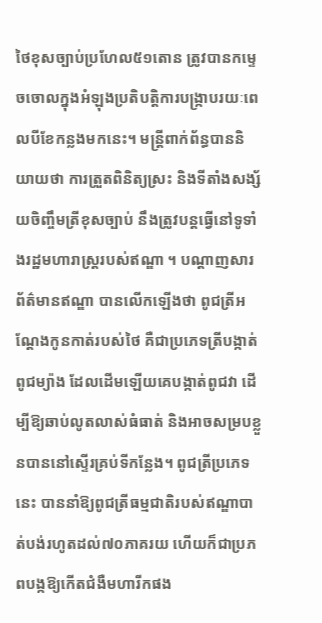ថៃខុសច្បាប់ប្រហែល៥១តោន ត្រូវបានកម្ទេចចោលក្នុងអំឡុងប្រតិបត្តិការបង្ក្រាបរយៈពេលបីខែកន្លងមកនេះ។ មន្ត្រីពាក់ព័ន្ធបាននិយាយថា ការត្រួតពិនិត្យស្រះ និងទីតាំងសង្ស័យចិញ្ចឹមត្រីខុសច្បាប់ នឹងត្រូវបន្តធ្វើនៅទូទាំងរដ្ឋមហារាស្ត្ររបស់ឥណ្ឌា ។ បណ្ដាញសារព័ត៌មានឥណ្ឌា បានលើកឡើងថា ពូជត្រីអណ្ដែងកូនកាត់របស់ថៃ គឺជាប្រភេទត្រីបង្កាត់ពូជម្យ៉ាង ដែលដើមឡើយគេបង្កាត់ពូជវា ដើម្បីឱ្យឆាប់លូតលាស់ធំធាត់ និងអាចសម្របខ្លួនបាននៅស្ទើរគ្រប់ទីកន្លែង។ ពូជត្រីប្រភេទនេះ បាននាំឱ្យពូជត្រីធម្មជាតិរបស់ឥណ្ឌាបាត់បង់រហូតដល់៧០ភាគរយ ហើយក៏ជាប្រភពបង្កឱ្យកើតជំងឺមហារីកផង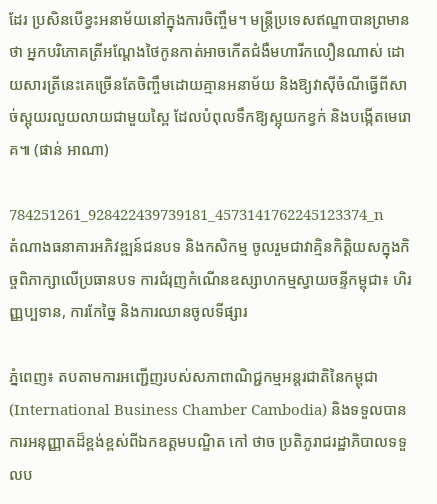ដែរ ប្រសិនបើខ្វះអនាម័យនៅក្នុងការចិញ្ចឹម។ មន្ត្រីប្រទេសឥណ្ឌាបានព្រមានថា អ្នកបរិភោគត្រីអណ្ដែងថៃកូនកាត់អាចកើតជំងឺមហារីកលឿនណាស់ ដោយសារត្រីនេះគេច្រើនតែចិញ្ចឹមដោយគ្មានអនាម័យ និងឱ្យវាស៊ីចំណីធ្វើពីសាច់ស្អុយរលួយលាយជាមួយស្ពៃ ដែលបំពុលទឹកឱ្យស្អុយកខ្វក់ និងបង្កើតមេរោគ៕ (ផាន់ អាណា)

784251261_928422439739181_4573141762245123374_n
តំណាងធនាគារអភិវឌ្ឍន៍ជនបទ និងកសិកម្ម ចូលរួមជាវាគ្មិនកិត្តិយសក្នុងកិច្ចពិភាក្សាលើប្រធានបទ ការជំរុញកំណើនឧស្សាហកម្មស្វាយចន្ទីកម្ពុជា៖ ហិរញ្ញប្បទាន, ការកែច្នៃ និងការឈានចូលទីផ្សារ

ភ្នំពេញ៖ តបតាមការអញ្ជើញរបស់សភាពាណិជ្ជកម្មអន្តរជាតិនៃកម្ពុជា (International Business Chamber Cambodia) និងទទួលបានការអនុញ្ញាតដ៏ខ្ពង់ខ្ពស់ពីឯកឧត្តមបណ្ឌិត កៅ ថាច ប្រតិភូរាជរដ្ឋាភិបាលទទួលប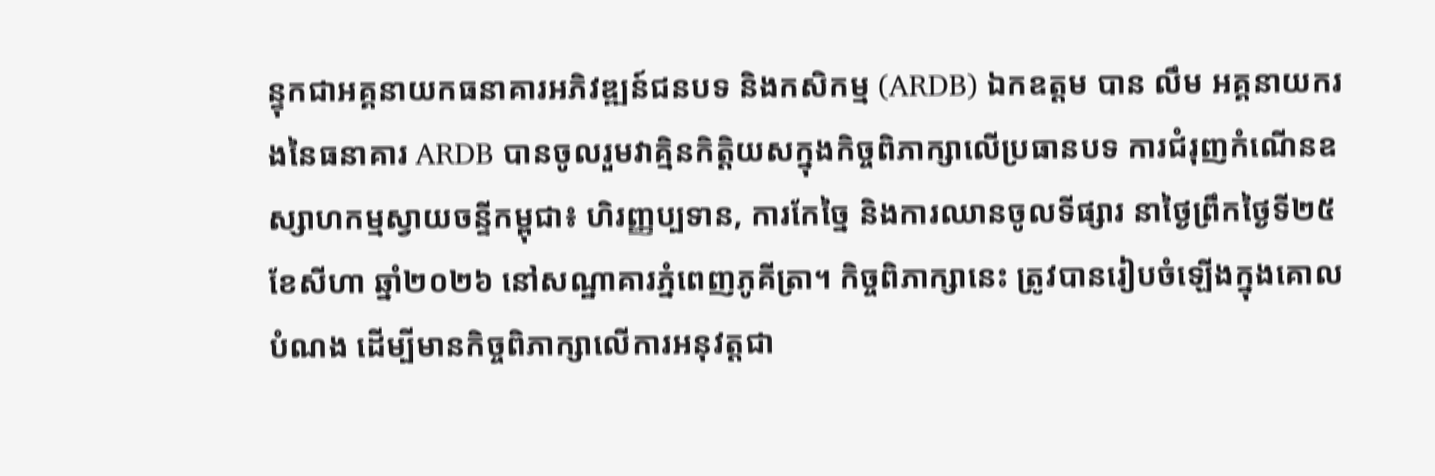ន្ទុកជាអគ្គនាយកធនាគារអភិវឌ្ឍន៍ជនបទ និងកសិកម្ម (ARDB) ឯកឧត្តម បាន លឹម អគ្គនាយករងនៃធនាគារ ARDB បានចូលរួមវាគ្មិនកិត្តិយសក្នុងកិច្ចពិភាក្សាលើប្រធានបទ ការជំរុញកំណើនឧស្សាហកម្មស្វាយចន្ទីកម្ពុជា៖ ហិរញ្ញប្បទាន, ការកែច្នៃ និងការឈានចូលទីផ្សារ នាថ្ងៃព្រឹកថ្ងៃទី២៥ ខែសីហា ឆ្នាំ២០២៦ នៅសណ្ឋាគារភ្នំពេញភូគីត្រា។ កិច្ចពិភាក្សានេះ ត្រូវបានរៀបចំឡើងក្នុងគោលបំណង ដើម្បីមានកិច្ចពិភាក្សាលើការអនុវត្តជា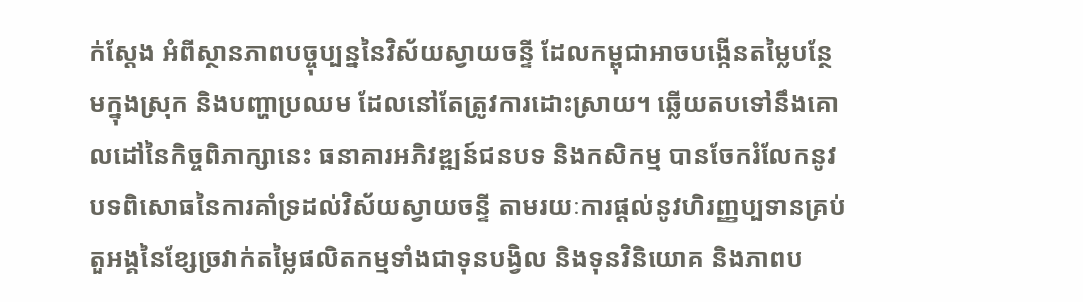ក់ស្តែង អំពីស្ថានភាពបច្ចុប្បន្ននៃវិស័យស្វាយចន្ទី ដែលកម្ពុជាអាចបង្កើនតម្លៃបន្ថែមក្នុងស្រុក និងបញ្ហាប្រឈម ដែលនៅតែត្រូវការដោះស្រាយ។ ឆ្លើយតបទៅនឹងគោលដៅនៃកិច្ចពិភាក្សានេះ ធនាគារអភិវឌ្ឍន៍ជនបទ និងកសិកម្ម បានចែករំលែកនូវបទពិសោធនៃការគាំទ្រដល់វិស័យស្វាយចន្ទី តាមរយៈការផ្តល់នូវហិរញ្ញប្បទានគ្រប់តួអង្គនៃខ្សែច្រវាក់តម្លៃផលិតកម្មទាំងជាទុនបង្វិល និងទុនវិនិយោគ និងភាពប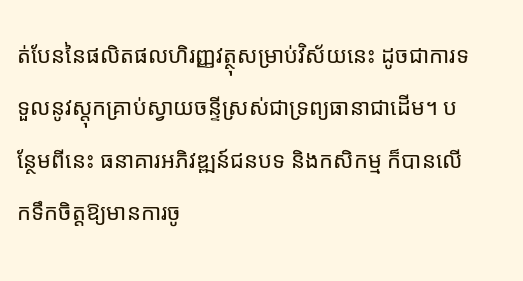ត់បែននៃផលិតផលហិរញ្ញវត្ថុសម្រាប់វិស័យនេះ ដូចជាការទទួលនូវស្តុកគ្រាប់ស្វាយចន្ទីស្រស់ជាទ្រព្យធានាជាដើម។ បន្ថែមពីនេះ ធនាគារអភិវឌ្ឍន៍ជនបទ និងកសិកម្ម ក៏បានលើកទឹកចិត្តឱ្យមានការចូ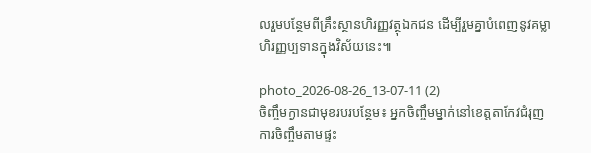លរួមបន្ថែមពីគ្រឹះស្ថានហិរញ្ញវត្ថុឯកជន ដើម្បីរួមគ្នាបំពេញនូវគម្លាហិរញ្ញប្បទានក្នុងវិស័យនេះ៕

photo_2026-08-26_13-07-11 (2)
ចិញ្ចឹមក្ងានជាមុខរបរបន្ថែម៖ អ្នកចិញ្ចឹមម្នាក់នៅខេត្តតាកែវជំរុញការចិញ្ចឹមតាមផ្ទះ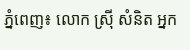ភ្នំពេញ៖ លោក ស្រ៊ី សំនិត អ្នក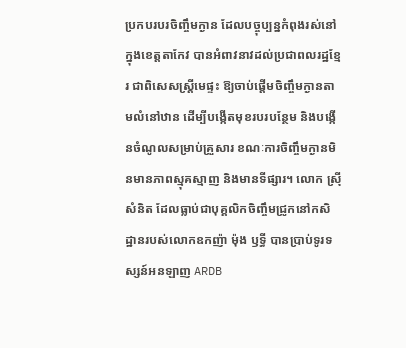ប្រកបរបរចិញ្ចឹមក្ងាន ដែលបច្ចុប្បន្នកំពុងរស់នៅក្នុងខេត្តតាកែវ បានអំពាវនាវដល់ប្រជាពលរដ្ឋខ្មែរ ជាពិសេសស្ត្រីមេផ្ទះ ឱ្យចាប់ផ្តើមចិញ្ចឹមក្ងានតាមលំនៅឋាន ដើម្បីបង្កើតមុខរបរបន្ថែម និងបង្កើនចំណូលសម្រាប់គ្រួសារ ខណៈការចិញ្ចឹមក្ងានមិនមានភាពស្មុគស្មាញ និងមានទីផ្សារ។ លោក ស្រ៊ី សំនិត ដែលធ្លាប់ជាបុគ្គលិកចិញ្ចឹមជ្រូកនៅកសិដ្ឋានរបស់លោកឧកញ៉ា ម៉ុង ឫទ្ធី បានប្រាប់ទូរទស្សន៍អនឡាញ ARDB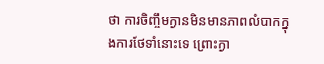ថា ការចិញ្ចឹមក្ងានមិនមានភាពលំបាកក្នុងការថែទាំនោះទេ ព្រោះក្ងា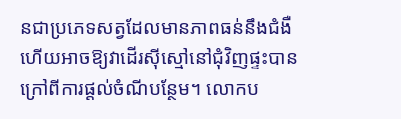នជាប្រភេទសត្វដែលមានភាពធន់នឹងជំងឺ ហើយអាចឱ្យវាដើរស៊ីស្មៅនៅជុំវិញផ្ទះបាន ក្រៅពីការផ្តល់ចំណីបន្ថែម។ លោកប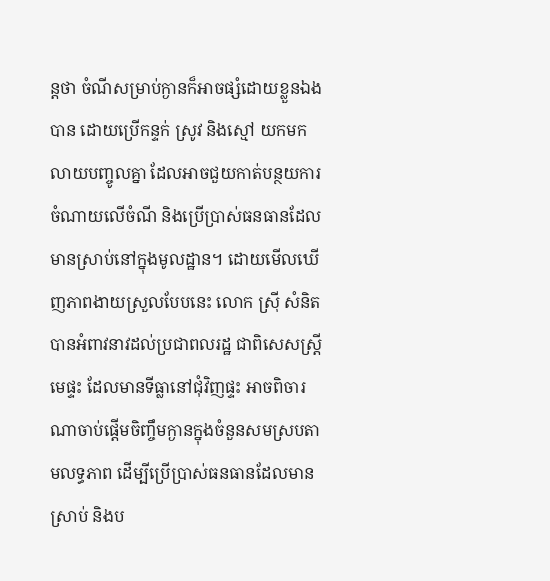ន្តថា ចំណីសម្រាប់ក្ងានក៏អាចផ្សំដោយខ្លួនឯងបាន ដោយប្រើកន្ទក់ ស្រូវ និងស្មៅ យកមកលាយបញ្ចូលគ្នា ដែលអាចជួយកាត់បន្ថយការចំណាយលើចំណី និងប្រើប្រាស់ធនធានដែលមានស្រាប់នៅក្នុងមូលដ្ឋាន។ ដោយមើលឃើញភាពងាយស្រួលបែបនេះ លោក ស្រ៊ី សំនិត បានអំពាវនាវដល់ប្រជាពលរដ្ឋ ជាពិសេសស្ត្រីមេផ្ទះ ដែលមានទីធ្លានៅជុំវិញផ្ទះ អាចពិចារណាចាប់ផ្តើមចិញ្ចឹមក្ងានក្នុងចំនួនសមស្របតាមលទ្ធភាព ដើម្បីប្រើប្រាស់ធនធានដែលមានស្រាប់ និងប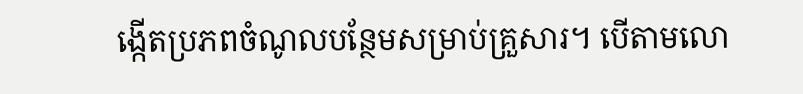ង្កើតប្រភពចំណូលបន្ថែមសម្រាប់គ្រួសារ។ បើតាមលោ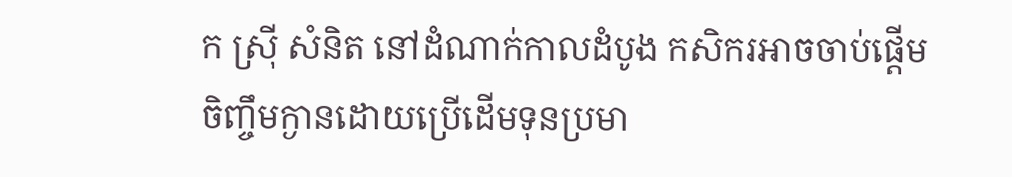ក ស្រ៊ី សំនិត នៅដំណាក់កាលដំបូង កសិករអាចចាប់ផ្តើមចិញ្ចឹមក្ងានដោយប្រើដើមទុនប្រមា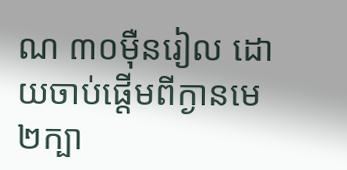ណ ៣០ម៉ឺនរៀល ដោយចាប់ផ្តើមពីក្ងានមេ២ក្បា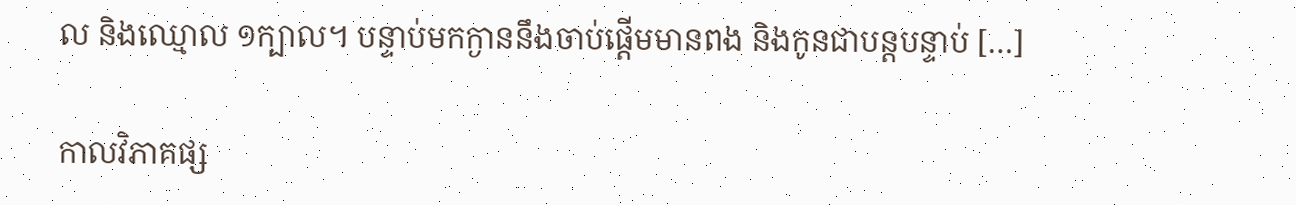ល និងឈ្មោល ១ក្បាល។ បន្ទាប់មកក្ងាននឹងចាប់ផ្តើមមានពង និងកូនជាបន្តបន្ទាប់ […]

កាលវិភាគផ្ស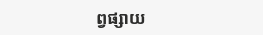ព្វផ្សាយ